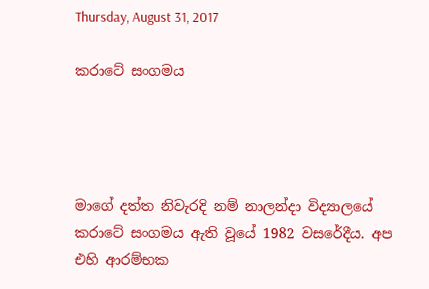Thursday, August 31, 2017

කරාටේ සංගමය




මාගේ දත්ත නිවැරදි නම් නාලන්දා විද්‍යාලයේ කරාටේ සංගමය ඇති වූයේ 1982 වසරේදීය. අප එහි ආරම්භක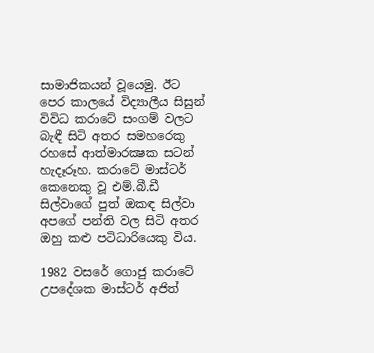සාමාජිකයන් වූයෙමු. ඊට පෙර කාලයේ විද්‍යාලීය සිසුන් විවිධ කරාටේ සංගම් වලට බැඳී සිටි අතර සමහරෙකු රහසේ ආත්මාරක්‍ෂක සටන් හැදෑරූහ. කරාටේ මාස්ටර් කෙනෙකු වූ එම්.බී.ඩී සිල්වාගේ පුත් ඔකඳ සිල්වා අපගේ පන්ති වල සිටි අතර ඔහු කළු පටිධාරියෙකු විය.

1982 වසරේ ගොජු කරාටේ උපදේශක මාස්ටර් අජිත්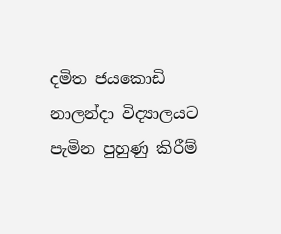දමිත ජයකොඩි නාලන්දා විද්‍යාලයට පැමින පුහුණු කිරීම්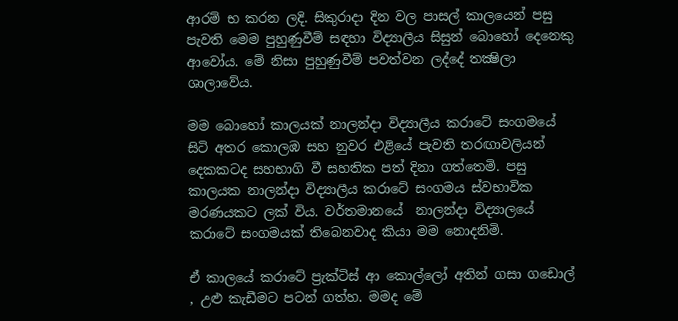ආරම් භ කරන ලදි. සිකුරාදා දින වල පාසල් කාලයෙන් පසු පැවති මෙම පුහුණුවීම් සඳහා විද්‍යාලීය සිසුන් බොහෝ දෙනෙකු ආවෝය. මේ නිසා පුහුණුවීම් පවත්වන ලද්දේ තක්‍ෂිලා ශාලාවේය.

මම බොහෝ කාලයක් නාලන්දා විද්‍යාලීය කරාටේ සංගමයේ සිටි අතර කොලඹ සහ නුවර එළියේ පැවති තරඟාවලියන් දෙකකටද සහභාගි වී සහතික පත් දිනා ගත්තෙමි. පසු කාලයක නාලන්දා විද්‍යාලීය කරාටේ සංගමය ස්වභාවික මරණයකට ලක් විය. වර්තමානයේ  නාලන්දා විද්‍යාලයේ කරාටේ සංගමයක් තිබෙනවාද කියා මම නොදනිමි.

ඒ කාලයේ කරාටේ ප්‍රැක්ටිස් ආ කොල්ලෝ අතින් ගසා ගඩොල් , උළු කැඩීමට පටන් ගත්හ. මමද මේ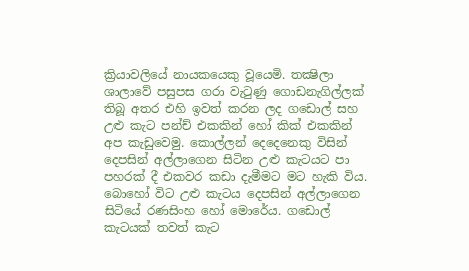ක්‍රියාවලියේ නායකයෙකු වූයෙමි. තක්‍ෂිලා ශාලාවේ පසුපස ගරා වැටුණු ගොඩනැගිල්ලක් තිබූ අතර එහි ඉවත් කරන ලද ගඩොල් සහ උළු කැට පන්ච් එකකින් හෝ කික් එකකින් අප කැඩුවෙමු. කොල්ලන් දෙදෙනෙකු විසින් දෙපසින් අල්ලාගෙන සිටින උළු කැටයට පා පහරක් දී එකවර කඩා දැමීමට මට හැකි විය. බොහෝ විට උළු කැටය දෙපසින් අල්ලාගෙන සිටියේ රණසිංහ හෝ මොරේය. ගඩොල් කැටයක් තවත් කැට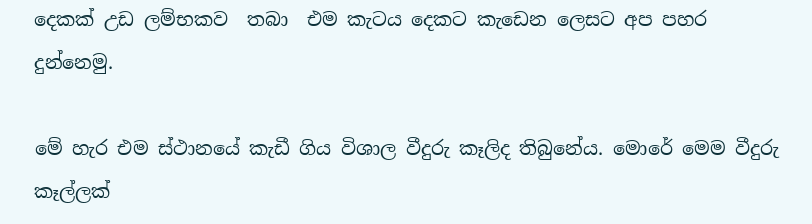දෙකක් උඩ ලම්භකව  තබා  එම කැටය දෙකට කැඩෙන ලෙසට අප පහර දුන්නෙමු.

මේ හැර එම ස්ථානයේ කැඩී ගිය විශාල වීදුරු කෑලිද තිබුනේය. මොරේ මෙම වීදුරු කෑල්ලක්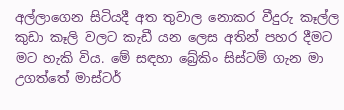අල්ලාගෙන සිටියදී අත තුවාල නොකර වීදුරු කෑල්ල කුඩා කෑලි වලට කැඩී යන ලෙස අතින් පහර දීමට මට හැකි විය. මේ සඳහා බ්‍රේකිං සිස්ටම් ගැන මා උගත්තේ මාස්ටර්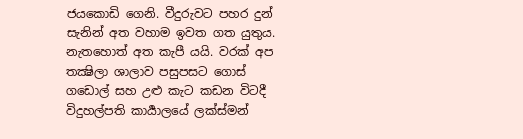ජයකොඩි ගෙනි. වීදුරුවට පහර දුන් සැනින් අත වහාම ඉවත ගත යුතුය. නැතහොත් අත කැපී යයි. වරක් අප තක්‍ෂිලා ශාලාව පසුපසට ගොස් ගඩොල් සහ උළු කැට කඩන විටදී විදුහල්පති කාර්‍යාලයේ ලක්ස්මන්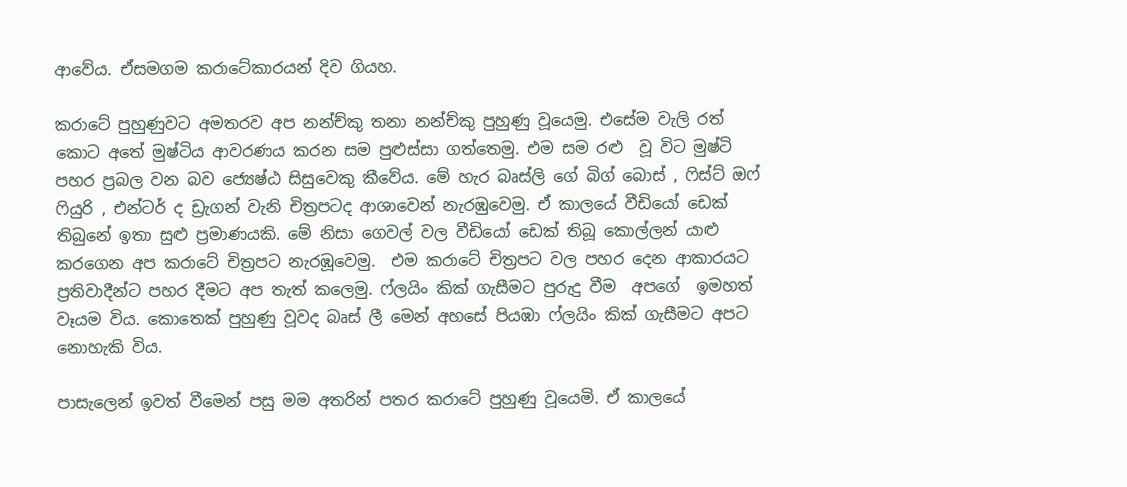ආවේය. ඒසමගම කරාටේකාරයන් දිව ගියහ.

කරාටේ පුහුණුවට අමතරව අප නන්ච්කු තනා නන්ච්කු පුහුණු වූයෙමු. එසේම වැලි රත් කොට අතේ මුෂ්ටිය ආවරණය කරන සම පුළුස්සා ගත්තෙමු. එම සම රළු  වූ විට මුෂ්ටි පහර ප්‍රබල වන බව ජ්‍යෙෂ්ඨ සිසුවෙකු කීවේය. මේ හැර බෘස්ලි ගේ බිග් බොස් , ෆිස්ට් ඔෆ් ෆියුරි , එන්ටර් ද ඩ්‍රැගන් වැනි චිත්‍රපටද ආශාවෙන් නැරඹුවෙමු. ඒ කාලයේ වීඩියෝ ඩෙක් තිබුනේ ඉතා සුළු ප්‍රමාණයකි. මේ නිසා ගෙවල් වල වීඩියෝ ඩෙක් තිබූ කොල්ලන් යාළු කරගෙන අප කරාටේ චිත්‍රපට නැරඹූවෙමු.  එම කරාටේ චිත්‍රපට වල පහර දෙන ආකාරයට ප්‍රතිවාදීන්ට පහර දීමට අප තැත් කලෙමු. ෆ්ලයිං කික් ගැසීමට පුරුදු වීම  අපගේ  ඉමහත් වෑයම විය. කොතෙක් පුහුණු වූවද බෘස් ලී මෙන් අහසේ පියඹා ෆ්ලයිං කික් ගැසීමට අපට නොහැකි විය.

පාසැලෙන් ඉවත් වීමෙන් පසු මම අතරින් පතර කරාටේ පුහුණු වූයෙමි. ඒ කාලයේ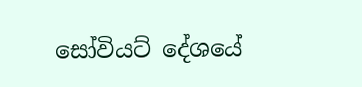සෝවියට් දේශයේ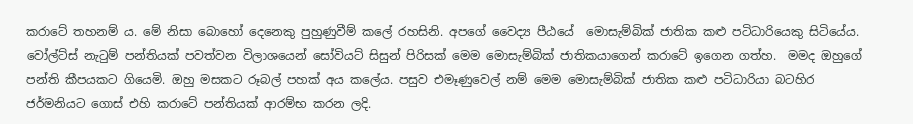කරාටේ තහනම් ය. මේ නිසා බොහෝ දෙනෙකු පුහුණුවීම් කලේ රහසිනි. අපගේ වෛද්‍ය පීඨයේ  මොසැම්බික් ජාතික කළු පටිධාරියෙකු සිටියේය. වෝල්ට්ස් නැටුම් පන්තියක් පවත්වන විලාශයෙන් සෝවියට් සිසුන් පිරිසක් මෙම මොසැම්බික් ජාතිකයාගෙන් කරාටේ ඉගෙන ගත්හ.  මමද ඔහුගේ පන්ති කීපයකට ගියෙමි. ඔහු මසකට රූබල් පහක් අය කලේය. පසුව එමෑණුවෙල් නම් මෙම මොසැම්බික් ජාතික කළු පටිධාරියා බටහිර ජර්මනියට ගොස් එහි කරාටේ පන්තියක් ආරම්භ කරන ලදි.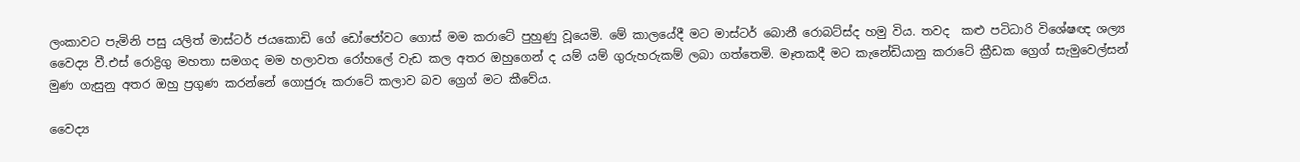ලංකාවට පැමිනි පසු යලිත් මාස්ටර් ජයකොඩි ගේ ඩෝජෝවට ගොස් මම කරාටේ පුහුණු වූයෙමි. මේ කාලයේදී මට මාස්‍ටර් බොනී රොබට්ස්ද හමු විය. තවද  කළු පටිධාරි විශේෂඥ ශල්‍ය වෛද්‍ය වී.එස් රොද්‍රිගු මහතා සමගද මම හලාවත රෝහලේ වැඩ කල අතර ඔහුගෙන් ද යම් යම් ගුරුහරුකම් ලබා ගත්තෙමි. මෑතකදී මට කැනේඩියානු කරාටේ ක්‍රීඩක ග්‍රෙග් සැමුවෙල්සන් මුණ ගැසුනු අතර ඔහු ප්‍රගුණ කරන්නේ ගොජුරූ කරාටේ කලාව බව ග්‍රෙග් මට කීවේය.

වෛද්‍ය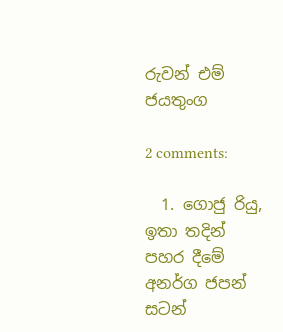රුවන් එම් ජයතුංග

2 comments:

  1. ගොජු රියු, ඉතා තදින් පහර දීමේ අනර්ග ජපන් සටන්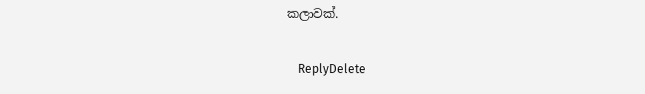කලාවක්.

    ReplyDelete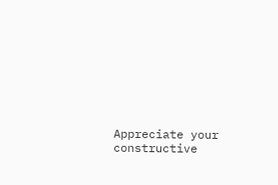Appreciate your constructive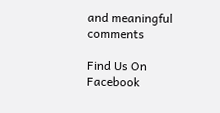and meaningful comments

Find Us On Facebook